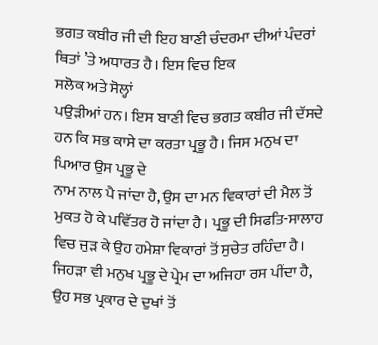ਭਗਤ ਕਬੀਰ ਜੀ ਦੀ ਇਹ ਬਾਣੀ ਚੰਦਰਮਾ ਦੀਆਂ ਪੰਦਰਾਂ ਥਿਤਾਂ ’ਤੇ ਅਧਾਰਤ ਹੈ। ਇਸ ਵਿਚ ਇਕ
ਸਲੋਕ ਅਤੇ ਸੋਲ੍ਹਾਂ
ਪਉੜੀਆਂ ਹਨ। ਇਸ ਬਾਣੀ ਵਿਚ ਭਗਤ ਕਬੀਰ ਜੀ ਦੱਸਦੇ ਹਨ ਕਿ ਸਭ ਕਾਸੇ ਦਾ ਕਰਤਾ ਪ੍ਰਭੂ ਹੈ। ਜਿਸ ਮਨੁਖ ਦਾ ਪਿਆਰ ਉਸ ਪ੍ਰਭੂ ਦੇ
ਨਾਮ ਨਾਲ ਪੈ ਜਾਂਦਾ ਹੈ, ਉਸ ਦਾ ਮਨ ਵਿਕਾਰਾਂ ਦੀ ਮੈਲ ਤੋਂ
ਮੁਕਤ ਹੋ ਕੇ ਪਵਿੱਤਰ ਹੋ ਜਾਂਦਾ ਹੈ। ਪ੍ਰਭੂ ਦੀ ਸਿਫਤਿ-ਸਾਲਾਹ ਵਿਚ ਜੁੜ ਕੇ ਉਹ ਹਮੇਸ਼ਾ ਵਿਕਾਰਾਂ ਤੋਂ ਸੁਚੇਤ ਰਹਿੰਦਾ ਹੈ। ਜਿਹੜਾ ਵੀ ਮਨੁਖ ਪ੍ਰਭੂ ਦੇ ਪ੍ਰੇਮ ਦਾ ਅਜਿਹਾ ਰਸ ਪੀਂਦਾ ਹੈ, ਉਹ ਸਭ ਪ੍ਰਕਾਰ ਦੇ ਦੁਖਾਂ ਤੋਂ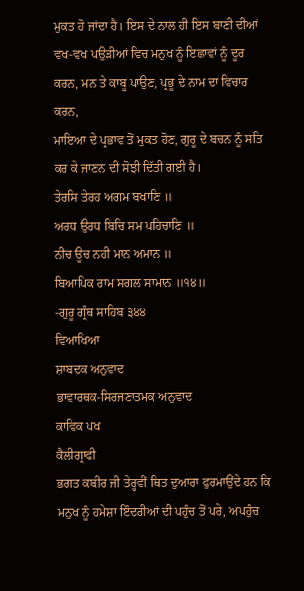ਮੁਕਤ ਹੋ ਜਾਂਦਾ ਹੈ। ਇਸ ਦੇ ਨਾਲ ਹੀ ਇਸ ਬਾਣੀ ਦੀਆਂ ਵਖ-ਵਖ ਪਉੜੀਆਂ ਵਿਚ ਮਨੁਖ ਨੂੰ ਇਛਾਵਾਂ ਨੂੰ ਦੂਰ ਕਰਨ, ਮਨ ਤੇ ਕਾਬੂ ਪਾਉਣ, ਪ੍ਰਭੂ ਦੇ ਨਾਮ ਦਾ ਵਿਚਾਰ ਕਰਨ,
ਮਾਇਆ ਦੇ ਪ੍ਰਭਾਵ ਤੋਂ ਮੁਕਤ ਹੋਣ, ਗੁਰੂ ਦੇ ਬਚਨ ਨੂੰ ਸਤਿ ਕਰ ਕੇ ਜਾਣਨ ਦੀ ਸੋਝੀ ਦਿੱਤੀ ਗਈ ਹੈ।
ਤੇਰਸਿ ਤੇਰਹ ਅਗਮ ਬਖਾਣਿ ॥
ਅਰਧ ਉਰਧ ਬਿਚਿ ਸਮ ਪਹਿਚਾਣਿ ॥
ਨੀਚ ਊਚ ਨਹੀ ਮਾਨ ਅਮਾਨ ॥
ਬਿਆਪਿਕ ਰਾਮ ਸਗਲ ਸਾਮਾਨ ॥੧੪॥
-ਗੁਰੂ ਗ੍ਰੰਥ ਸਾਹਿਬ ੩੪੪
ਵਿਆਖਿਆ
ਸ਼ਾਬਦਕ ਅਨੁਵਾਦ
ਭਾਵਾਰਥਕ-ਸਿਰਜਣਾਤਮਕ ਅਨੁਵਾਦ
ਕਾਵਿਕ ਪਖ
ਕੈਲੀਗ੍ਰਾਫੀ
ਭਗਤ ਕਬੀਰ ਜੀ ਤੇਰ੍ਹਵੀਂ ਥਿਤ ਦੁਆਰਾ ਫੁਰਮਾਉਂਦੇ ਹਨ ਕਿ ਮਨੁਖ ਨੂੰ ਹਮੇਸ਼ਾ ਇੰਦਰੀਆਂ ਦੀ ਪਹੁੰਚ ਤੋਂ ਪਰੇ, ਅਪਹੁੰਚ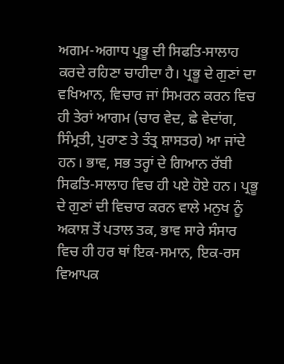ਅਗਮ-ਅਗਾਧ ਪ੍ਰਭੂ ਦੀ ਸਿਫਤਿ-ਸਾਲਾਹ ਕਰਦੇ ਰਹਿਣਾ ਚਾਹੀਦਾ ਹੈ। ਪ੍ਰਭੂ ਦੇ ਗੁਣਾਂ ਦਾ ਵਖਿਆਨ, ਵਿਚਾਰ ਜਾਂ ਸਿਮਰਨ ਕਰਨ ਵਿਚ ਹੀ ਤੇਰਾਂ ਆਗਮ (ਚਾਰ ਵੇਦ, ਛੇ ਵੇਦਾਂਗ, ਸਿੰਮ੍ਰਤੀ, ਪੁਰਾਣ ਤੇ ਤੰਤ੍ਰ ਸ਼ਾਸਤਰ) ਆ ਜਾਂਦੇ ਹਨ। ਭਾਵ, ਸਭ ਤਰ੍ਹਾਂ ਦੇ ਗਿਆਨ ਰੱਬੀ ਸਿਫਤਿ-ਸਾਲਾਹ ਵਿਚ ਹੀ ਪਏ ਹੋਏ ਹਨ। ਪ੍ਰਭੂ ਦੇ ਗੁਣਾਂ ਦੀ ਵਿਚਾਰ ਕਰਨ ਵਾਲੇ ਮਨੁਖ ਨੂੰ ਅਕਾਸ਼ ਤੋਂ ਪਤਾਲ ਤਕ, ਭਾਵ ਸਾਰੇ ਸੰਸਾਰ ਵਿਚ ਹੀ ਹਰ ਥਾਂ ਇਕ-ਸਮਾਨ, ਇਕ-ਰਸ ਵਿਆਪਕ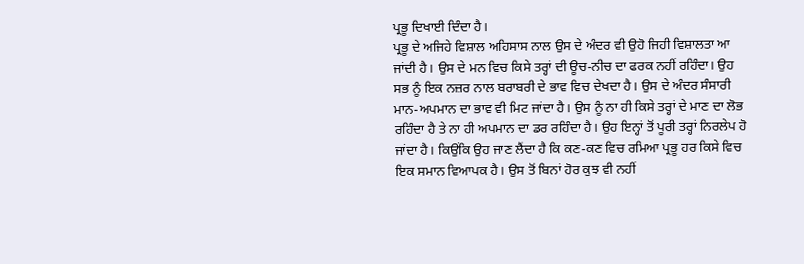ਪ੍ਰਭੂ ਦਿਖਾਈ ਦਿੰਦਾ ਹੈ।
ਪ੍ਰਭੂ ਦੇ ਅਜਿਹੇ ਵਿਸ਼ਾਲ ਅਹਿਸਾਸ ਨਾਲ ਉਸ ਦੇ ਅੰਦਰ ਵੀ ਉਹੋ ਜਿਹੀ ਵਿਸ਼ਾਲਤਾ ਆ ਜਾਂਦੀ ਹੈ। ਉਸ ਦੇ ਮਨ ਵਿਚ ਕਿਸੇ ਤਰ੍ਹਾਂ ਦੀ ਊਚ-ਨੀਚ ਦਾ ਫਰਕ ਨਹੀਂ ਰਹਿੰਦਾ। ਉਹ ਸਭ ਨੂੰ ਇਕ ਨਜ਼ਰ ਨਾਲ ਬਰਾਬਰੀ ਦੇ ਭਾਵ ਵਿਚ ਦੇਖਦਾ ਹੈ। ਉਸ ਦੇ ਅੰਦਰ ਸੰਸਾਰੀ ਮਾਨ-ਅਪਮਾਨ ਦਾ ਭਾਵ ਵੀ ਮਿਟ ਜਾਂਦਾ ਹੈ। ਉਸ ਨੂੰ ਨਾ ਹੀ ਕਿਸੇ ਤਰ੍ਹਾਂ ਦੇ ਮਾਣ ਦਾ ਲੋਭ ਰਹਿੰਦਾ ਹੈ ਤੇ ਨਾ ਹੀ ਅਪਮਾਨ ਦਾ ਡਰ ਰਹਿੰਦਾ ਹੈ। ਉਹ ਇਨ੍ਹਾਂ ਤੋਂ ਪੂਰੀ ਤਰ੍ਹਾਂ ਨਿਰਲੇਪ ਹੋ ਜਾਂਦਾ ਹੈ। ਕਿਉਂਕਿ ਉਹ ਜਾਣ ਲੈਂਦਾ ਹੈ ਕਿ ਕਣ-ਕਣ ਵਿਚ ਰਮਿਆ ਪ੍ਰਭੂ ਹਰ ਕਿਸੇ ਵਿਚ ਇਕ ਸਮਾਨ ਵਿਆਪਕ ਹੈ। ਉਸ ਤੋਂ ਬਿਨਾਂ ਹੋਰ ਕੁਝ ਵੀ ਨਹੀਂ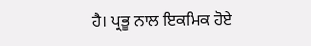ਹੈ। ਪ੍ਰਭੂ ਨਾਲ ਇਕਮਿਕ ਹੋਏ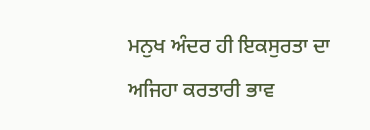ਮਨੁਖ ਅੰਦਰ ਹੀ ਇਕਸੁਰਤਾ ਦਾ ਅਜਿਹਾ ਕਰਤਾਰੀ ਭਾਵ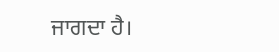ਜਾਗਦਾ ਹੈ।